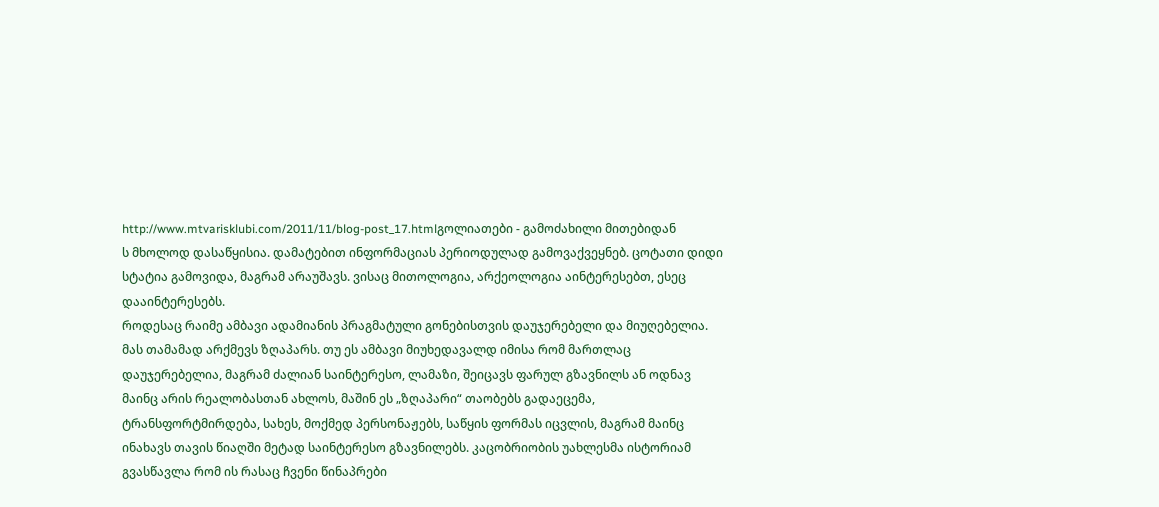http://www.mtvarisklubi.com/2011/11/blog-post_17.htmlგოლიათები - გამოძახილი მითებიდან
ს მხოლოდ დასაწყისია. დამატებით ინფორმაციას პერიოდულად გამოვაქვეყნებ. ცოტათი დიდი სტატია გამოვიდა, მაგრამ არაუშავს. ვისაც მითოლოგია, არქეოლოგია აინტერესებთ, ესეც დააინტერესებს.
როდესაც რაიმე ამბავი ადამიანის პრაგმატული გონებისთვის დაუჯერებელი და მიუღებელია. მას თამამად არქმევს ზღაპარს. თუ ეს ამბავი მიუხედავალდ იმისა რომ მართლაც დაუჯერებელია, მაგრამ ძალიან საინტერესო, ლამაზი, შეიცავს ფარულ გზავნილს ან ოდნავ მაინც არის რეალობასთან ახლოს, მაშინ ეს „ზღაპარი“ თაობებს გადაეცემა, ტრანსფორტმირდება, სახეს, მოქმედ პერსონაჟებს, საწყის ფორმას იცვლის, მაგრამ მაინც ინახავს თავის წიაღში მეტად საინტერესო გზავნილებს. კაცობრიობის უახლესმა ისტორიამ გვასწავლა რომ ის რასაც ჩვენი წინაპრები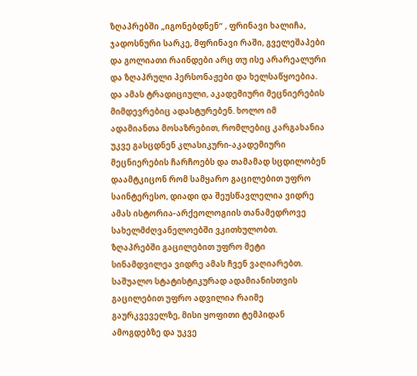ზღაპრებში „იგონებდნენ“ , ფრინავი ხალიჩა, ჯადოსნური სარკე, მფრინავი რაში, გველეშაპები და გოლიათი რაინდები არც თუ ისე არარეალური და ზღაპრული პერსონაჟები და ხელსაწყოებია. და ამას ტრადიციული, აკადემიური მეცნიერების მიმდევრებიც ადასტურებენ. ხოლო იმ ადამიანთა მოსაზრებით, რომლებიც კარგახანია უკვე გასცდნენ კლასიკური-აკადემიური მეცნიერების ჩარჩოებს და თამამად სცდილობენ დაამტკიცონ რომ სამყარო გაცილებით უფრო საინტერესო, დიადი და შეუსწავლელია ვიდრე ამას ისტორია-არქეოლოგიის თანამედროვე სახელმძღვანელოებში ვკითხულობთ. ზღაპრებში გაცილებით უფრო მეტი სინამდვილეა ვიდრე ამას ჩვენ ვაღიარებთ.
საშუალო სტატისტიკურად ადამიანისთვის გაცილებით უფრო ადვილია რაიმე გაურკვეველზე, მისი ყოფითი ტემპიდან ამოგდებზე და უკვე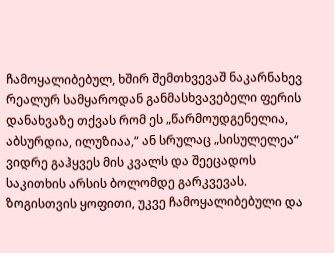ჩამოყალიბებულ, ხშირ შემთხვევაშ ნაკარნახევ რეალურ სამყაროდან განმასხვავებელი ფერის დანახვაზე თქვას რომ ეს „წარმოუდგენელია, აბსურდია, ილუზიაა,“ ან სრულაც „სისულელეა“ ვიდრე გაჰყვეს მის კვალს და შეეცადოს საკითხის არსის ბოლომდე გარკვევას. ზოგისთვის ყოფითი, უკვე ჩამოყალიბებული და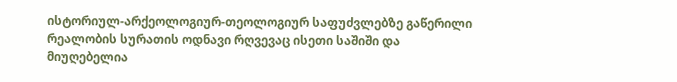ისტორიულ-არქეოლოგიურ-თეოლოგიურ საფუძვლებზე გაწერილი რეალობის სურათის ოდნავი რღვევაც ისეთი საშიში და მიუღებელია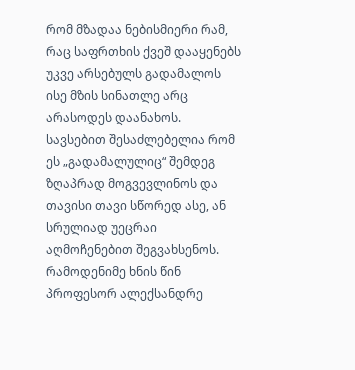რომ მზადაა ნებისმიერი რამ, რაც საფრთხის ქვეშ დააყენებს უკვე არსებულს გადამალოს ისე მზის სინათლე არც არასოდეს დაანახოს. სავსებით შესაძლებელია რომ ეს „გადამალულიც“ შემდეგ ზღაპრად მოგვევლინოს და თავისი თავი სწორედ ასე, ან სრულიად უეცრაი აღმოჩენებით შეგვახსენოს.
რამოდენიმე ხნის წინ პროფესორ ალექსანდრე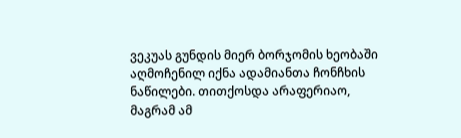ვეკუას გუნდის მიერ ბორჯომის ხეობაში აღმოჩენილ იქნა ადამიანთა ჩონჩხის ნაწილები. თითქოსდა არაფერიაო, მაგრამ ამ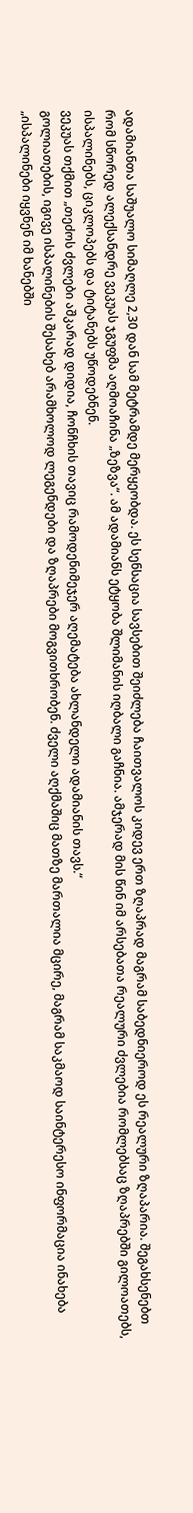ადამიანთა საშუალო სიმაღლე 2,30 დან სამ მეტრამდე მერყეობდა. ეს სენსაცია სავსებით შეიძლება ჩაითვალოს კიდევ ერთ ზღაპრად მაგრამ საბედნიეროდ ეს რეალური ზღაპარია. შეგახსენებთ რომ სწორედ ალექსანდრე ვეკუას ჯგუფმა აღმოაჩინა „ზეზვა“. ამ ადამიანს ეტყობა შლიმანის იღბალი გაჩნია. ამჯერად მის წინ იმ არსებათა რეალური ძვლებია რომლებსაც ზღაპრებში გილოათებს, ისპალინებს, ციკლოპებს და ტიტანებს უწოდებნენ.
ვეკუას თქმით „თეძოს ძვლები აშკარად დიდია, ჩონჩხის თავიც რამოდენიმეჯერ აღემატება ახლანდელი ადამიანის თავს.“
გოლიათების, იგივე ისპალინების შესახებ არამხოლოდ ლეგენდები და ზღაპრები მოგვითხრობენ. ძველი აღქმაშიც მათზე მართალია მცირე, მაგრამ საკმაოდ საინტერესო ინფორმაცია ინახება „ისპალინები იყვნენ იმ ხანებში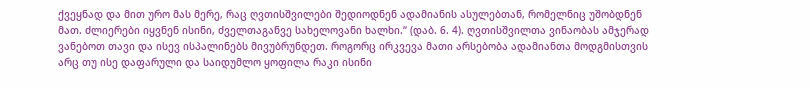ქვეყნად და მით ურო მას მერე, რაც ღვთისშვილები შედიოდნენ ადამიანის ასულებთან, რომელნიც უშობდნენ მათ. ძლიერები იყვნენ ისინი, ძველთაგანვე სახელოვანი ხალხი.“ (დაბ. 6. 4). ღვთისშვილთა ვინაობას ამჯერად ვანებოთ თავი და ისევ ისპალინებს მივუბრუნდეთ. როგორც ირკვევა მათი არსებობა ადამიანთა მოდგმისთვის არც თუ ისე დაფარული და საიდუმლო ყოფილა რაკი ისინი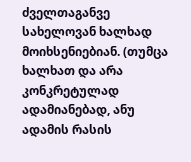ძველთაგანვე სახელოვან ხალხად მოიხსენიებიან. (თუმცა ხალხათ და არა კონკრეტულად ადამიანებად, ანუ ადამის რასის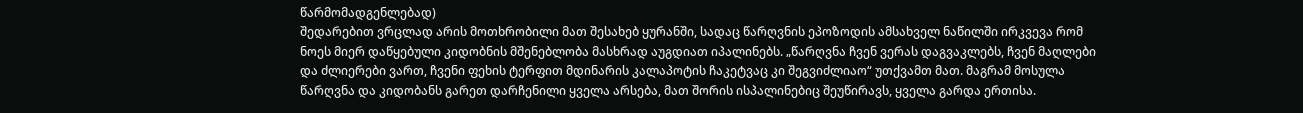წარმომადგენლებად)
შედარებით ვრცლად არის მოთხრობილი მათ შესახებ ყურანში, სადაც წარღვნის ეპოზოდის ამსახველ ნაწილში ირკვევა რომ ნოეს მიერ დაწყებული კიდობნის მშენებლობა მასხრად აუგდიათ იპალინებს. „წარღვნა ჩვენ ვერას დაგვაკლებს, ჩვენ მაღლები და ძლიერები ვართ, ჩვენი ფეხის ტერფით მდინარის კალაპოტის ჩაკეტვაც კი შეგვიძლიაო“ უთქვამთ მათ. მაგრამ მოსულა წარღვნა და კიდობანს გარეთ დარჩენილი ყველა არსება, მათ შორის ისპალინებიც შეუწირავს, ყველა გარდა ერთისა.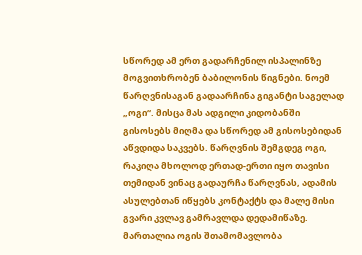სწორედ ამ ერთ გადარჩენილ ისპალინზე მოგვითხრობენ ბაბილონის წიგნები. ნოემ წარღვნისაგან გადაარჩინა გიგანტი საგელად „ოგი“. მისცა მას ადგილი კიდობანში გისოსებს მიღმა და სწორედ ამ გისოსებიდან აწვდიდა საკვებს. წარღვნის შემგდეგ ოგი, რაკიღა მხოლოდ ერთად-ერთი იყო თავისი თემიდან ვინაც გადაურჩა წარღვნას, ადამის ასულებთან იწყებს კონტაქტს და მალე მისი გვარი კვლავ გამრავლდა დედამიწაზე. მართალია ოგის შთამომავლობა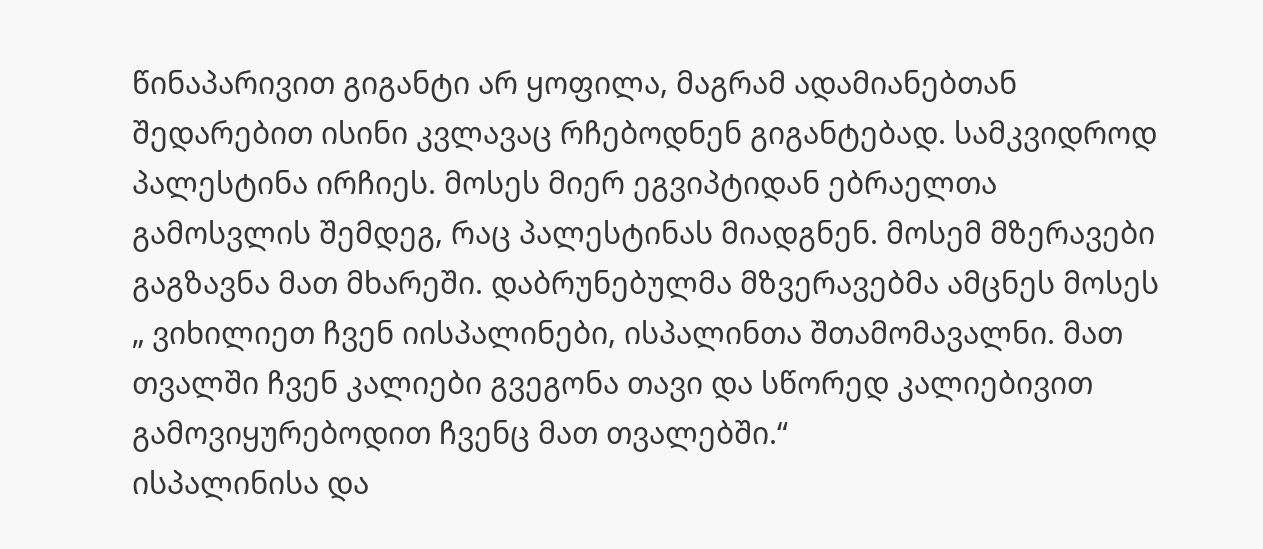წინაპარივით გიგანტი არ ყოფილა, მაგრამ ადამიანებთან შედარებით ისინი კვლავაც რჩებოდნენ გიგანტებად. სამკვიდროდ პალესტინა ირჩიეს. მოსეს მიერ ეგვიპტიდან ებრაელთა გამოსვლის შემდეგ, რაც პალესტინას მიადგნენ. მოსემ მზერავები გაგზავნა მათ მხარეში. დაბრუნებულმა მზვერავებმა ამცნეს მოსეს „ ვიხილიეთ ჩვენ იისპალინები, ისპალინთა შთამომავალნი. მათ თვალში ჩვენ კალიები გვეგონა თავი და სწორედ კალიებივით გამოვიყურებოდით ჩვენც მათ თვალებში.“
ისპალინისა და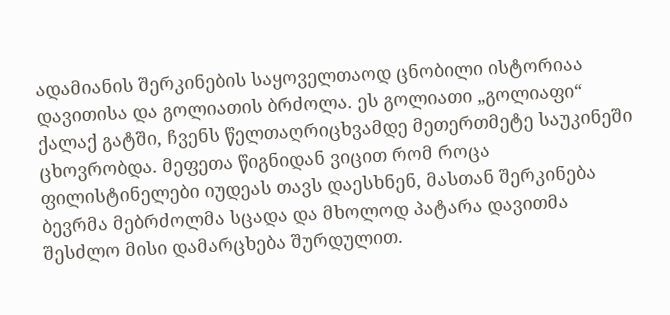ადამიანის შერკინების საყოველთაოდ ცნობილი ისტორიაა დავითისა და გოლიათის ბრძოლა. ეს გოლიათი „გოლიაფი“ ქალაქ გატში, ჩვენს წელთაღრიცხვამდე მეთერთმეტე საუკინეში ცხოვრობდა. მეფეთა წიგნიდან ვიცით რომ როცა ფილისტინელები იუდეას თავს დაესხნენ, მასთან შერკინება ბევრმა მებრძოლმა სცადა და მხოლოდ პატარა დავითმა შესძლო მისი დამარცხება შურდულით.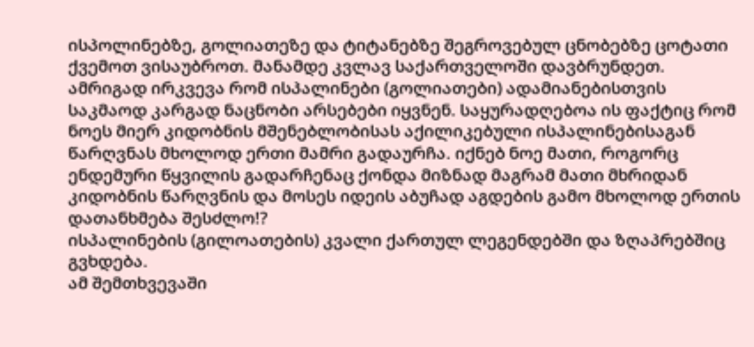ისპოლინებზე, გოლიათეზე და ტიტანებზე შეგროვებულ ცნობებზე ცოტათი ქვემოთ ვისაუბროთ. მანამდე კვლავ საქართველოში დავბრუნდეთ.
ამრიგად ირკვევა რომ ისპალინები (გოლიათები) ადამიანებისთვის საკმაოდ კარგად ნაცნობი არსებები იყვნენ. საყურადღებოა ის ფაქტიც რომ ნოეს მიერ კიდობნის მშენებლობისას აქილიკებული ისპალინებისაგან წარღვნას მხოლოდ ერთი მამრი გადაურჩა. იქნებ ნოე მათი, როგორც ენდემური წყვილის გადარჩენაც ქონდა მიზნად მაგრამ მათი მხრიდან კიდობნის წარღვნის და მოსეს იდეის აბუჩად აგდების გამო მხოლოდ ერთის დათანხმება შესძლო!?
ისპალინების (გილოათების) კვალი ქართულ ლეგენდებში და ზღაპრებშიც გვხდება.
ამ შემთხვევაში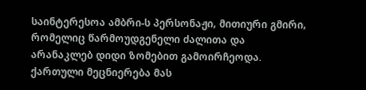საინტერესოა ამბრი-ს პერსონაჟი, მითიური გმირი, რომელიც წარმოუდგენელი ძალითა და არანაკლებ დიდი ზომებით გამოირჩეოდა. ქართული მეცნიერება მას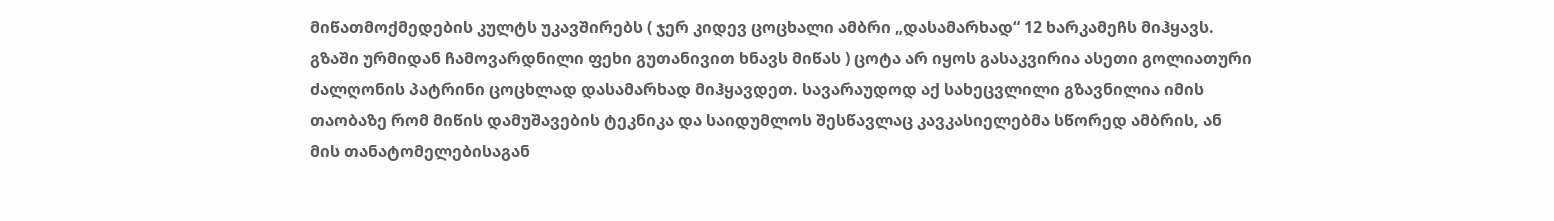მიწათმოქმედების კულტს უკავშირებს ( ჯერ კიდევ ცოცხალი ამბრი „დასამარხად“ 12 ხარკამეჩს მიჰყავს. გზაში ურმიდან ჩამოვარდნილი ფეხი გუთანივით ხნავს მიწას ) ცოტა არ იყოს გასაკვირია ასეთი გოლიათური ძალღონის პატრინი ცოცხლად დასამარხად მიჰყავდეთ. სავარაუდოდ აქ სახეცვლილი გზავნილია იმის თაობაზე რომ მიწის დამუშავების ტეკნიკა და საიდუმლოს შესწავლაც კავკასიელებმა სწორედ ამბრის, ან მის თანატომელებისაგან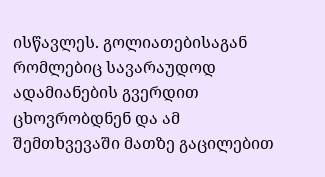ისწავლეს. გოლიათებისაგან რომლებიც სავარაუდოდ ადამიანების გვერდით ცხოვრობდნენ და ამ შემთხვევაში მათზე გაცილებით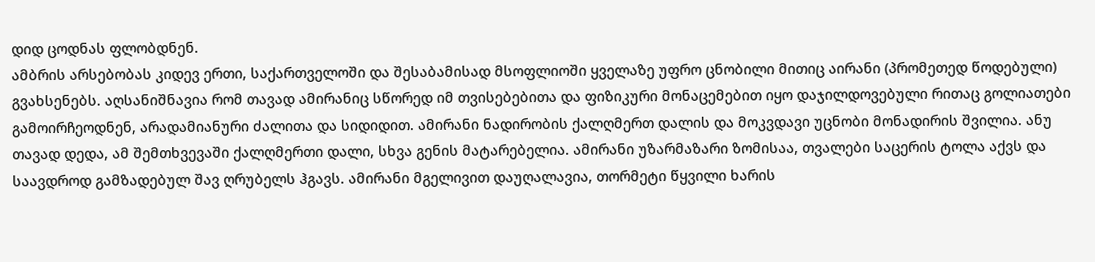დიდ ცოდნას ფლობდნენ.
ამბრის არსებობას კიდევ ერთი, საქართველოში და შესაბამისად მსოფლიოში ყველაზე უფრო ცნობილი მითიც აირანი (პრომეთედ წოდებული) გვახსენებს. აღსანიშნავია რომ თავად ამირანიც სწორედ იმ თვისებებითა და ფიზიკური მონაცემებით იყო დაჯილდოვებული რითაც გოლიათები გამოირჩეოდნენ, არადამიანური ძალითა და სიდიდით. ამირანი ნადირობის ქალღმერთ დალის და მოკვდავი უცნობი მონადირის შვილია. ანუ თავად დედა, ამ შემთხვევაში ქალღმერთი დალი, სხვა გენის მატარებელია. ამირანი უზარმაზარი ზომისაა, თვალები საცერის ტოლა აქვს და საავდროდ გამზადებულ შავ ღრუბელს ჰგავს. ამირანი მგელივით დაუღალავია, თორმეტი წყვილი ხარის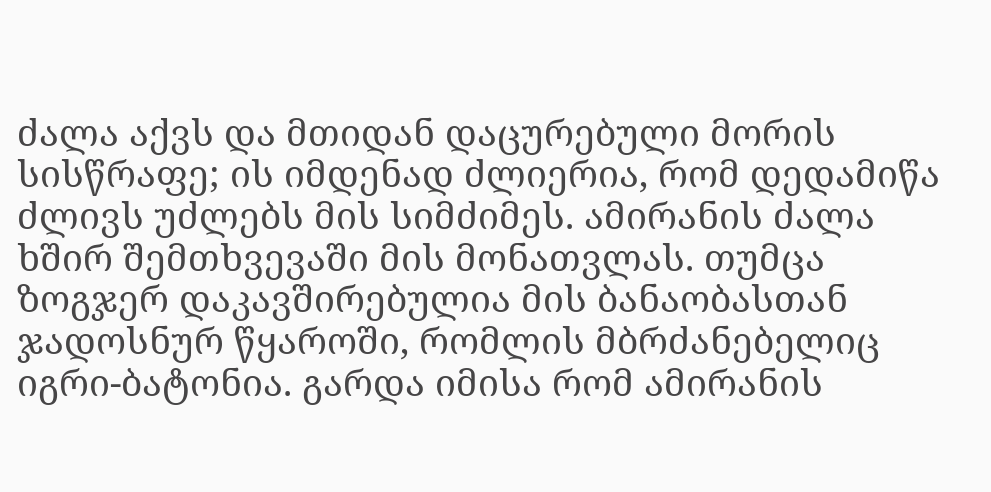ძალა აქვს და მთიდან დაცურებული მორის სისწრაფე; ის იმდენად ძლიერია, რომ დედამიწა ძლივს უძლებს მის სიმძიმეს. ამირანის ძალა ხშირ შემთხვევაში მის მონათვლას. თუმცა ზოგჯერ დაკავშირებულია მის ბანაობასთან ჯადოსნურ წყაროში, რომლის მბრძანებელიც იგრი-ბატონია. გარდა იმისა რომ ამირანის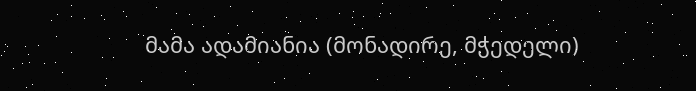მამა ადამიანია (მონადირე, მჭედელი)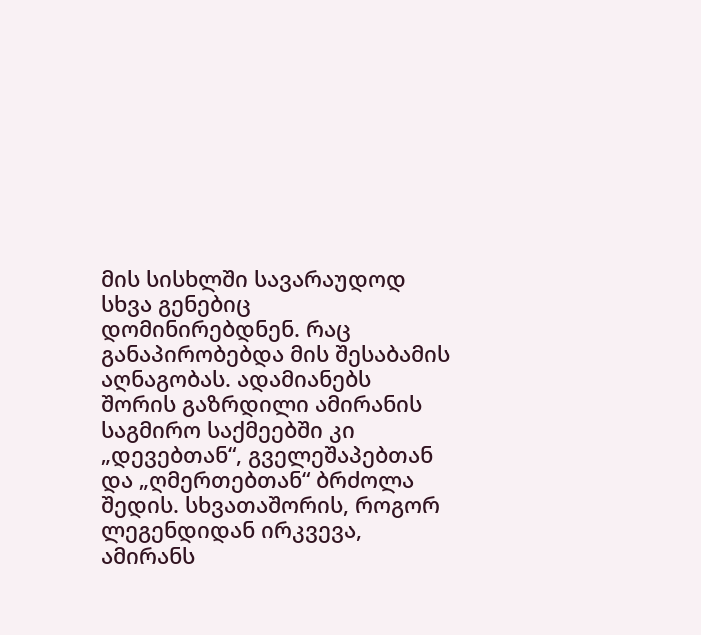მის სისხლში სავარაუდოდ სხვა გენებიც დომინირებდნენ. რაც განაპირობებდა მის შესაბამის აღნაგობას. ადამიანებს შორის გაზრდილი ამირანის საგმირო საქმეებში კი „დევებთან“, გველეშაპებთან და „ღმერთებთან“ ბრძოლა შედის. სხვათაშორის, როგორ ლეგენდიდან ირკვევა, ამირანს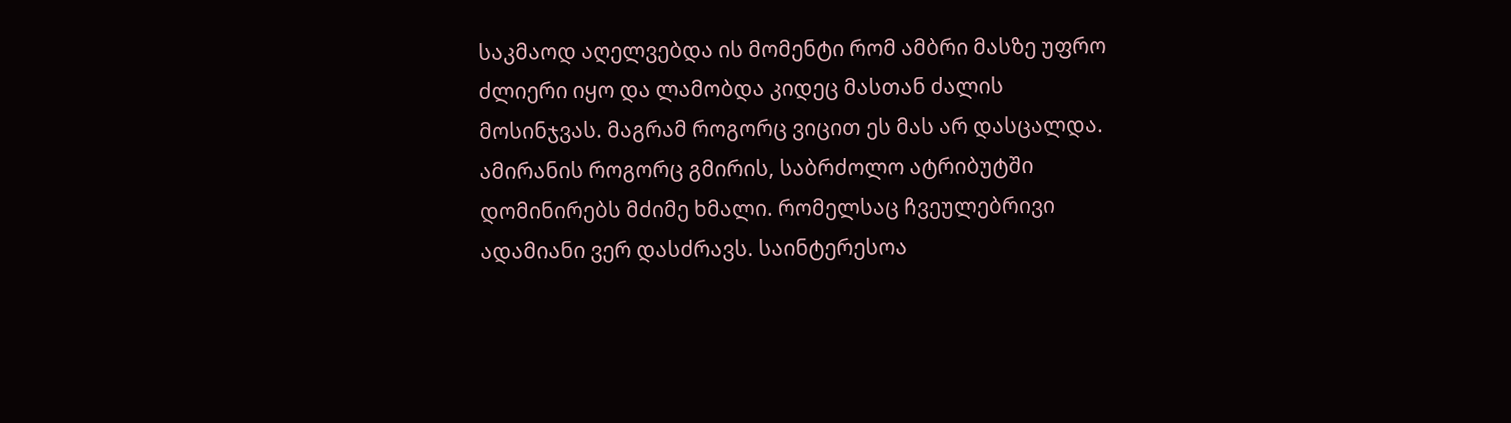საკმაოდ აღელვებდა ის მომენტი რომ ამბრი მასზე უფრო ძლიერი იყო და ლამობდა კიდეც მასთან ძალის მოსინჯვას. მაგრამ როგორც ვიცით ეს მას არ დასცალდა. ამირანის როგორც გმირის, საბრძოლო ატრიბუტში დომინირებს მძიმე ხმალი. რომელსაც ჩვეულებრივი ადამიანი ვერ დასძრავს. საინტერესოა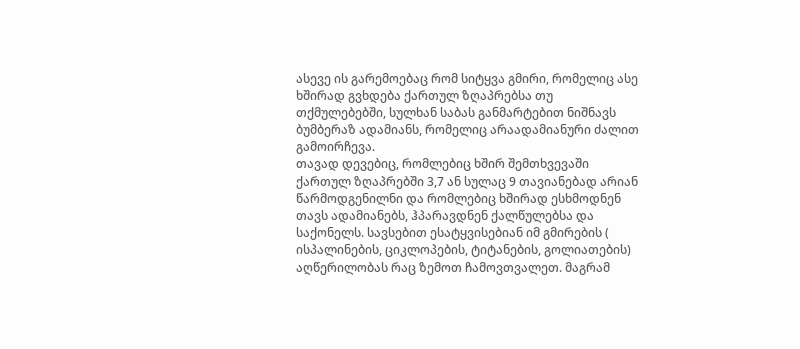ასევე ის გარემოებაც რომ სიტყვა გმირი, რომელიც ასე ხშირად გვხდება ქართულ ზღაპრებსა თუ თქმულებებში, სულხან საბას განმარტებით ნიშნავს ბუმბერაზ ადამიანს, რომელიც არაადამიანური ძალით გამოირჩევა.
თავად დევებიც, რომლებიც ხშირ შემთხვევაში ქართულ ზღაპრებში 3,7 ან სულაც 9 თავიანებად არიან წარმოდგენილნი და რომლებიც ხშირად ესხმოდნენ თავს ადამიანებს, ჰპარავდნენ ქალწულებსა და საქონელს. სავსებით ესატყვისებიან იმ გმირების ( ისპალინების, ციკლოპების, ტიტანების, გოლიათების) აღწერილობას რაც ზემოთ ჩამოვთვალეთ. მაგრამ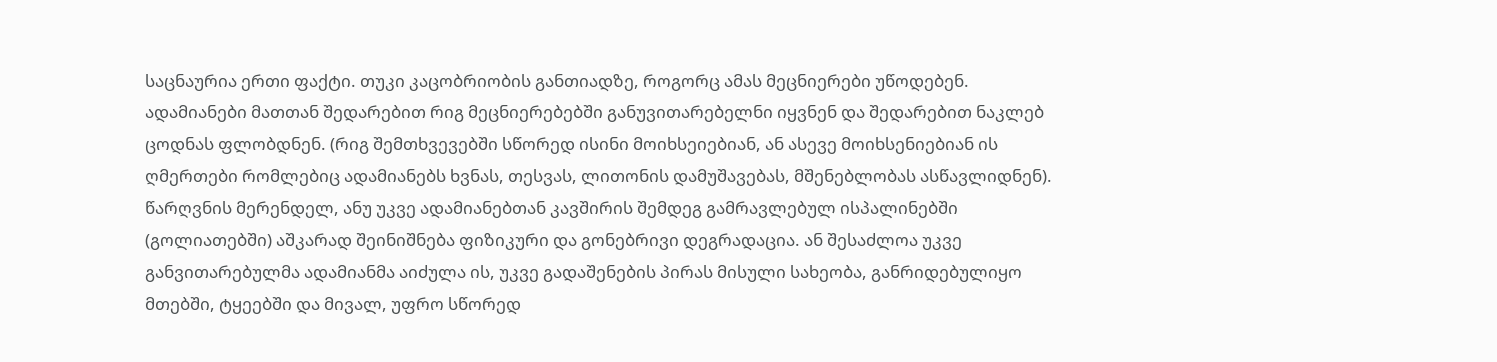საცნაურია ერთი ფაქტი. თუკი კაცობრიობის განთიადზე, როგორც ამას მეცნიერები უწოდებენ. ადამიანები მათთან შედარებით რიგ მეცნიერებებში განუვითარებელნი იყვნენ და შედარებით ნაკლებ ცოდნას ფლობდნენ. (რიგ შემთხვევებში სწორედ ისინი მოიხსეიებიან, ან ასევე მოიხსენიებიან ის ღმერთები რომლებიც ადამიანებს ხვნას, თესვას, ლითონის დამუშავებას, მშენებლობას ასწავლიდნენ). წარღვნის მერენდელ, ანუ უკვე ადამიანებთან კავშირის შემდეგ გამრავლებულ ისპალინებში (გოლიათებში) აშკარად შეინიშნება ფიზიკური და გონებრივი დეგრადაცია. ან შესაძლოა უკვე განვითარებულმა ადამიანმა აიძულა ის, უკვე გადაშენების პირას მისული სახეობა, განრიდებულიყო მთებში, ტყეებში და მივალ, უფრო სწორედ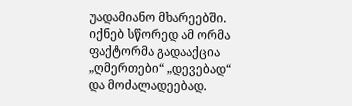უადამიანო მხარეებში. იქნებ სწორედ ამ ორმა ფაქტორმა გადააქცია „ღმერთები“ „დევებად“ და მოძალადეებად.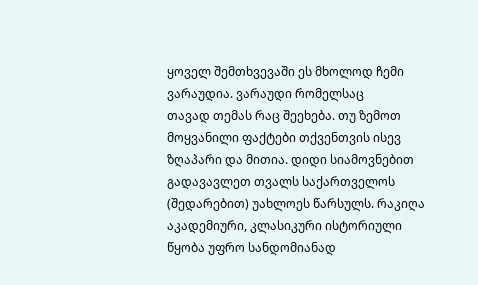ყოველ შემთხვევაში ეს მხოლოდ ჩემი ვარაუდია. ვარაუდი რომელსაც
თავად თემას რაც შეეხება. თუ ზემოთ მოყვანილი ფაქტები თქვენთვის ისევ ზღაპარი და მითია. დიდი სიამოვნებით გადავავლეთ თვალს საქართველოს (შედარებით) უახლოეს წარსულს. რაკიღა აკადემიური, კლასიკური ისტორიული წყობა უფრო სანდომიანად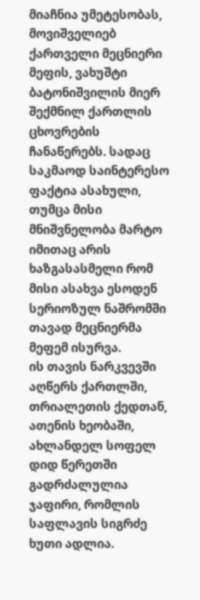მიაჩნია უმეტესობას, მოვიშველიებ ქართველი მეცნიერი მეფის, ვახუშტი ბატონიშვილის მიერ შექმნილ ქართლის ცხოვრების ჩანაწერებს. სადაც საკმაოდ საინტერესო ფაქტია ასახული, თუმცა მისი მნიშვნელობა მარტო იმითაც არის ხაზგასასმელი რომ მისი ასახვა ესოდენ სერიოზულ ნაშრომში თავად მეცნიერმა მეფემ ისურვა.
ის თავის ნარკვევში აღწერს ქართლში, თრიალეთის ქედთან, ათენის ხეობაში, ახლანდელ სოფელ დიდ წერეთში გადრძალულია ჯაფირი, რომლის საფლავის სიგრძე ხუთი ადლია.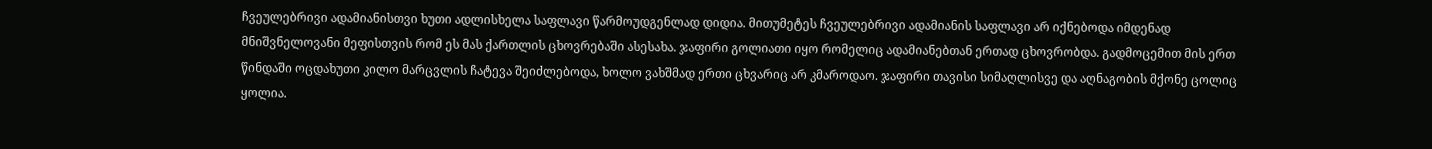ჩვეულებრივი ადამიანისთვი ხუთი ადლისხელა საფლავი წარმოუდგენლად დიდია. მითუმეტეს ჩვეულებრივი ადამიანის საფლავი არ იქნებოდა იმდენად მნიშვნელოვანი მეფისთვის რომ ეს მას ქართლის ცხოვრებაში ასესახა. ჯაფირი გოლიათი იყო რომელიც ადამიანებთან ერთად ცხოვრობდა. გადმოცემით მის ერთ წინდაში ოცდახუთი კილო მარცვლის ჩატევა შეიძლებოდა, ხოლო ვახშმად ერთი ცხვარიც არ კმაროდაო. ჯაფირი თავისი სიმაღლისვე და აღნაგობის მქონე ცოლიც ყოლია.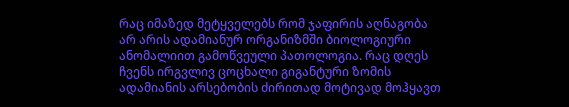რაც იმაზედ მეტყველებს რომ ჯაფირის აღნაგობა არ არის ადამიანურ ორგანიზმში ბიოლოგიური ანომალიით გამოწვეული პათოლოგია. რაც დღეს ჩვენს ირგვლივ ცოცხალი გიგანტური ზომის ადამიანის არსებობის ძირითად მოტივად მოჰყავთ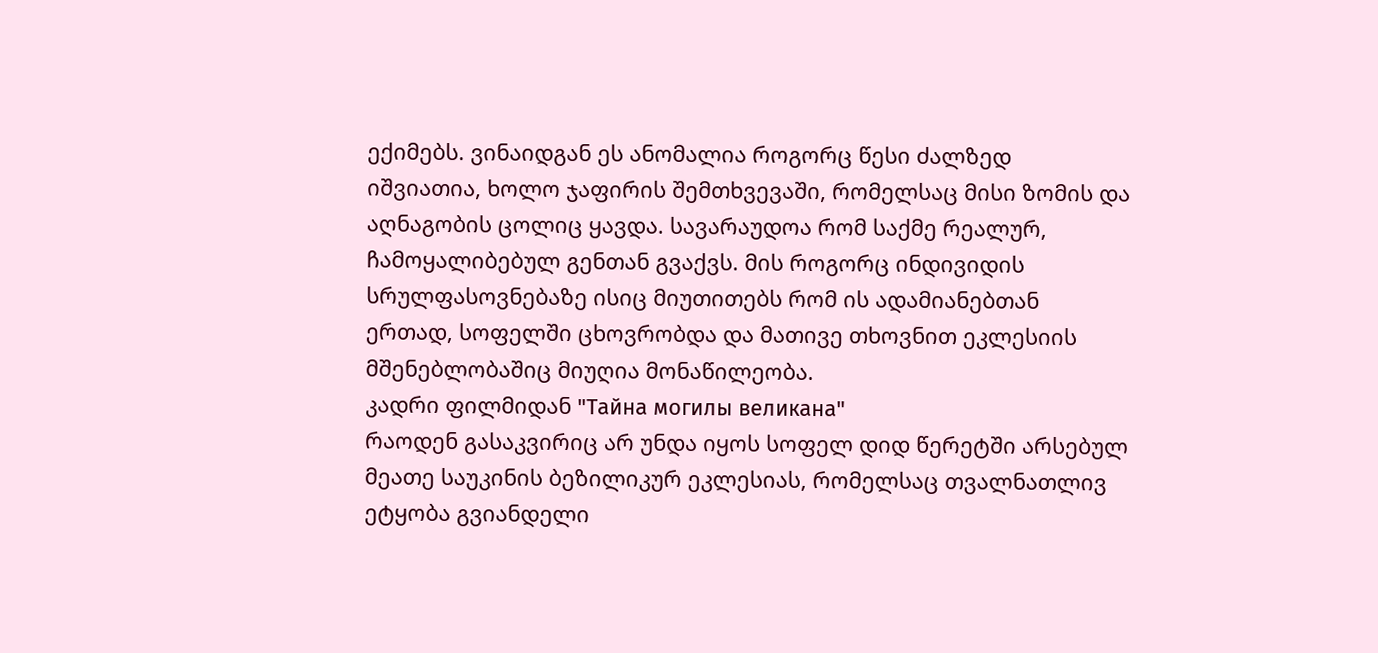ექიმებს. ვინაიდგან ეს ანომალია როგორც წესი ძალზედ იშვიათია, ხოლო ჯაფირის შემთხვევაში, რომელსაც მისი ზომის და აღნაგობის ცოლიც ყავდა. სავარაუდოა რომ საქმე რეალურ, ჩამოყალიბებულ გენთან გვაქვს. მის როგორც ინდივიდის სრულფასოვნებაზე ისიც მიუთითებს რომ ის ადამიანებთან ერთად, სოფელში ცხოვრობდა და მათივე თხოვნით ეკლესიის მშენებლობაშიც მიუღია მონაწილეობა.
კადრი ფილმიდან "Тайна могилы великана"
რაოდენ გასაკვირიც არ უნდა იყოს სოფელ დიდ წერეტში არსებულ მეათე საუკინის ბეზილიკურ ეკლესიას, რომელსაც თვალნათლივ ეტყობა გვიანდელი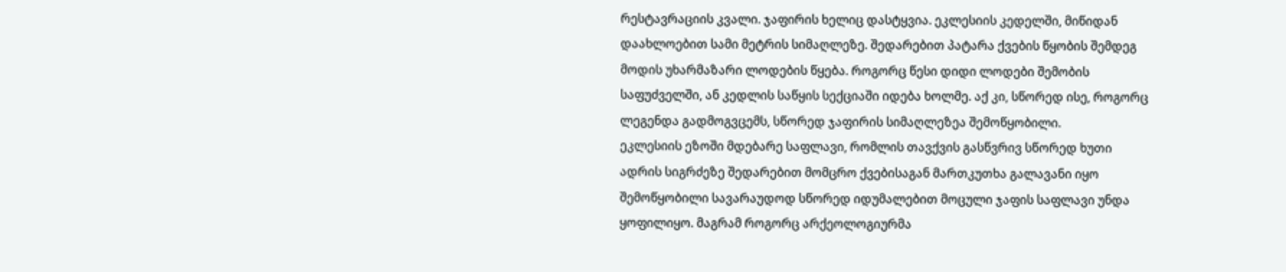რესტავრაციის კვალი. ჯაფირის ხელიც დასტყვია. ეკლესიის კედელში, მიწიდან დაახლოებით სამი მეტრის სიმაღლეზე. შედარებით პატარა ქვების წყობის შემდეგ მოდის უხარმაზარი ლოდების წყება. როგორც წესი დიდი ლოდები შემობის საფუძველში, ან კედლის საწყის სექციაში იდება ხოლმე. აქ კი, სწორედ ისე, როგორც ლეგენდა გადმოგვცემს, სწორედ ჯაფირის სიმაღლეზეა შემოწყობილი.
ეკლესიის ეზოში მდებარე საფლავი, რომლის თავქვის გასწვრივ სწორედ ხუთი ადრის სიგრძეზე შედარებით მომცრო ქვებისაგან მართკუთხა გალავანი იყო შემოწყობილი სავარაუდოდ სწორედ იდუმალებით მოცული ჯაფის საფლავი უნდა ყოფილიყო. მაგრამ როგორც არქეოლოგიურმა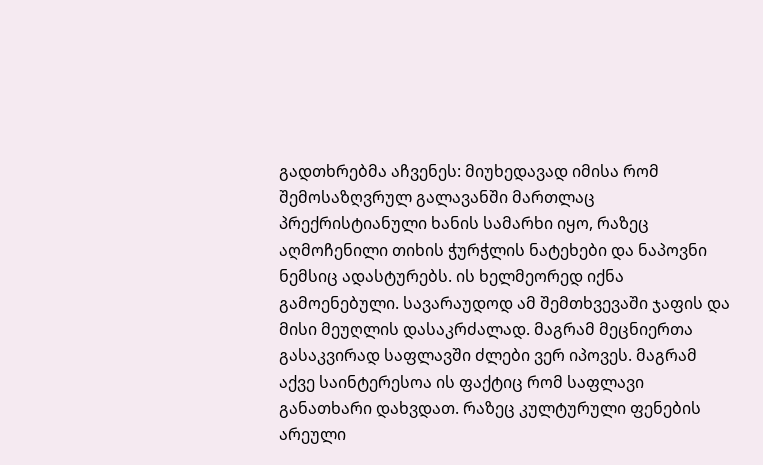გადთხრებმა აჩვენეს: მიუხედავად იმისა რომ შემოსაზღვრულ გალავანში მართლაც პრექრისტიანული ხანის სამარხი იყო, რაზეც აღმოჩენილი თიხის ჭურჭლის ნატეხები და ნაპოვნი ნემსიც ადასტურებს. ის ხელმეორედ იქნა გამოენებული. სავარაუდოდ ამ შემთხვევაში ჯაფის და მისი მეუღლის დასაკრძალად. მაგრამ მეცნიერთა გასაკვირად საფლავში ძლები ვერ იპოვეს. მაგრამ აქვე საინტერესოა ის ფაქტიც რომ საფლავი განათხარი დახვდათ. რაზეც კულტურული ფენების არეული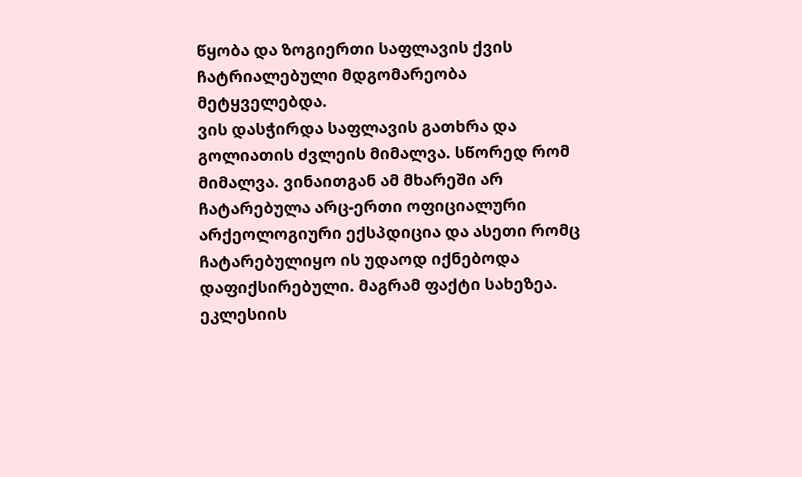წყობა და ზოგიერთი საფლავის ქვის ჩატრიალებული მდგომარეობა მეტყველებდა.
ვის დასჭირდა საფლავის გათხრა და გოლიათის ძვლეის მიმალვა. სწორედ რომ მიმალვა. ვინაითგან ამ მხარეში არ ჩატარებულა არც-ერთი ოფიციალური არქეოლოგიური ექსპდიცია და ასეთი რომც ჩატარებულიყო ის უდაოდ იქნებოდა დაფიქსირებული. მაგრამ ფაქტი სახეზეა. ეკლესიის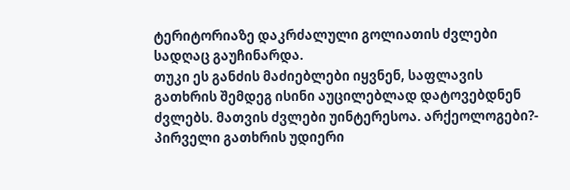ტერიტორიაზე დაკრძალული გოლიათის ძვლები სადღაც გაუჩინარდა.
თუკი ეს განძის მაძიებლები იყვნენ, საფლავის გათხრის შემდეგ ისინი აუცილებლად დატოვებდნენ ძვლებს. მათვის ძვლები უინტერესოა. არქეოლოგები?- პირველი გათხრის უდიერი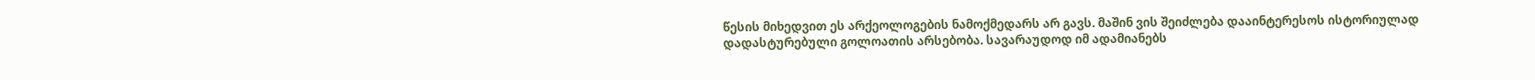წესის მიხედვით ეს არქეოლოგების ნამოქმედარს არ გავს. მაშინ ვის შეიძლება დააინტერესოს ისტორიულად დადასტურებული გოლოათის არსებობა. სავარაუდოდ იმ ადამიანებს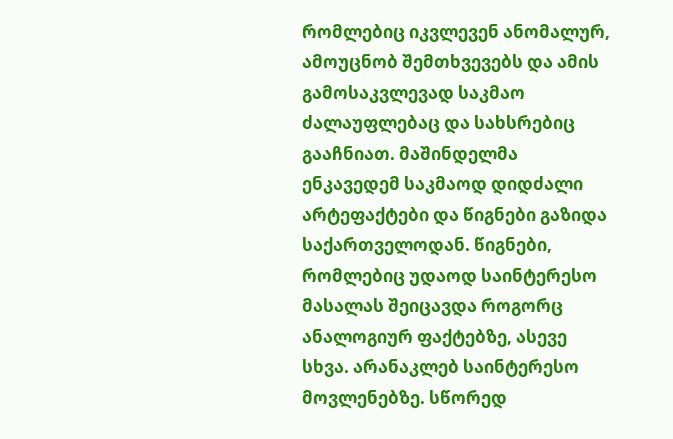რომლებიც იკვლევენ ანომალურ, ამოუცნობ შემთხვევებს და ამის გამოსაკვლევად საკმაო ძალაუფლებაც და სახსრებიც გააჩნიათ. მაშინდელმა ენკავედემ საკმაოდ დიდძალი არტეფაქტები და წიგნები გაზიდა საქართველოდან. წიგნები, რომლებიც უდაოდ საინტერესო მასალას შეიცავდა როგორც ანალოგიურ ფაქტებზე, ასევე სხვა. არანაკლებ საინტერესო მოვლენებზე. სწორედ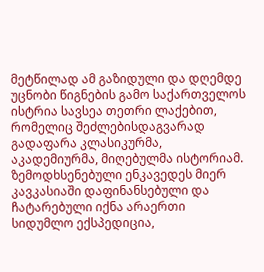მეტწილად ამ გაზიდული და დღემდე უცნობი წიგნების გამო საქართველოს ისტრია სავსეა თეთრი ლაქებით, რომელიც შეძლებისდაგვარად გადაფარა კლასიკურმა, აკადემიურმა, მიღებულმა ისტორიამ. ზემოდხსენებული ენკავედეს მიერ კავკასიაში დაფინანსებული და ჩატარებული იქნა არაერთი სიდუმლო ექსპედიცია,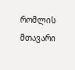რომლის მთავარი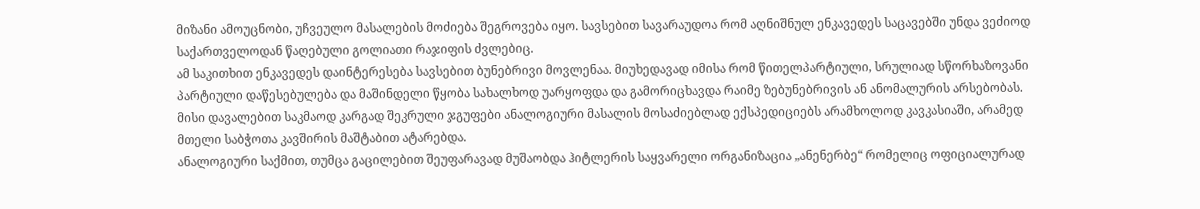მიზანი ამოუცნობი, უჩვეულო მასალების მოძიება შეგროვება იყო. სავსებით სავარაუდოა რომ აღნიშნულ ენკავედეს საცავებში უნდა ვეძიოდ საქართველოდან წაღებული გოლიათი რაჯიფის ძვლებიც.
ამ საკითხით ენკავედეს დაინტერესება სავსებით ბუნებრივი მოვლენაა. მიუხედავად იმისა რომ წითელპარტიული, სრულიად სწორხაზოვანი პარტიული დაწესებულება და მაშინდელი წყობა სახალხოდ უარყოფდა და გამორიცხავდა რაიმე ზებუნებრივის ან ანომალურის არსებობას. მისი დავალებით საკმაოდ კარგად შეკრული ჯგუფები ანალოგიური მასალის მოსაძიებლად ექსპედიციებს არამხოლოდ კავკასიაში, არამედ მთელი საბჭოთა კავშირის მაშტაბით ატარებდა.
ანალოგიური საქმით, თუმცა გაცილებით შეუფარავად მუშაობდა ჰიტლერის საყვარელი ორგანიზაცია „ანენერბე“ რომელიც ოფიციალურად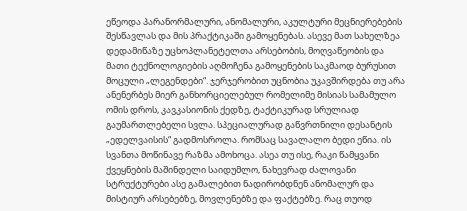ეწეოდა პარანორმალური, ანომალური, აკულტური მეცნიერებების შესწავლას და მის პრაქტიკაში გამოყენებას. ასევე მათ სახელზეა დედამიწაზე უცხოპლანეტელთა არსებობის, მოღვაწეობის და მათი ტექნოლოგიების აღმოჩენა გამოყენების საკმაოდ ბურუსით მოცული „ლეგენდები“. ჯერჯერობით უცნობია უკავშირდება თუ არა ანენერბეს მიერ განხორციელებულ რომელიმე მისიას სამამულო ომის დროს, კავკასიონის ქედზე, ტაქტიკურად სრულიად გაუმართლებელი სვლა. სპეციალურად გაწვრთნილი დესანტის „ედელვაისის“ გადმოსროლა. რომსაც სავალალო ბედი ეწია. ის სვანთა მოწინავე რაზმა ამოხოცა. ასეა თუ ისე, რაკი წამყვანი ქვეყნების მაშინდელი საიდუმლო, ნახევრად ძალოვანი სტრუქტურები ასე გამალებით ნადირობდნენ ანომალურ და მისტიურ არსებებზე, მოვლენებზე და ფაქტებზე. რაც თუოდ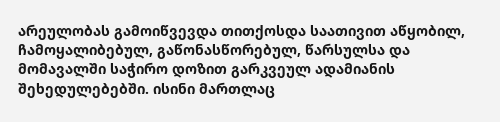არეულობას გამოიწვევდა თითქოსდა საათივით აწყობილ, ჩამოყალიბებულ, გაწონასწორებულ, წარსულსა და მომავალში საჭირო დოზით გარკვეულ ადამიანის შეხედულებებში. ისინი მართლაც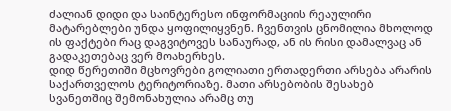ძალიან დიდი და საინტერესო ინფორმაციის რეაულირი მატარებლები უნდა ყოფილიყვნენ. ჩვენთვის ცნომილია მხოლოდ ის ფაქტები რაც დაგვიტოვეს სანაურად, ან ის რისი დამალვაც ან გადაკეთებაც ვერ მოახერხეს.
დიდ წერეთიში მცხოვრები გოლიათი ერთადერთი არსება არარის საქართველოს ტერიტორიაზე. მათი არსებობის შესახებ სვანეთშიც შემონახულია არამც თუ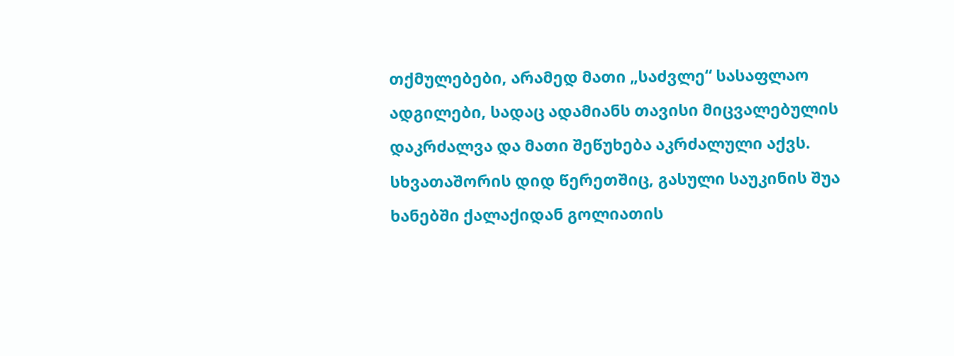თქმულებები, არამედ მათი „საძვლე“ სასაფლაო ადგილები, სადაც ადამიანს თავისი მიცვალებულის დაკრძალვა და მათი შეწუხება აკრძალული აქვს.
სხვათაშორის დიდ წერეთშიც, გასული საუკინის შუა ხანებში ქალაქიდან გოლიათის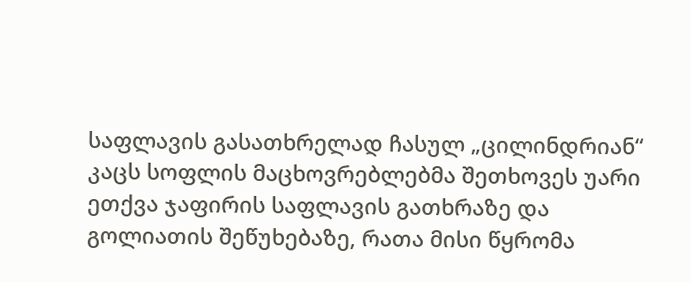საფლავის გასათხრელად ჩასულ „ცილინდრიან“ კაცს სოფლის მაცხოვრებლებმა შეთხოვეს უარი ეთქვა ჯაფირის საფლავის გათხრაზე და გოლიათის შეწუხებაზე, რათა მისი წყრომა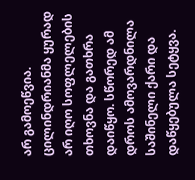არ გამოეწვია. ცილინდრიანმა ყურად არ იღო სოფლელების თხოვნა და გათხრა დაიწყო. სწორედ ამ დროს ამოვარდნილა საშინელი ქარი და დაწყებულა სეტყვა.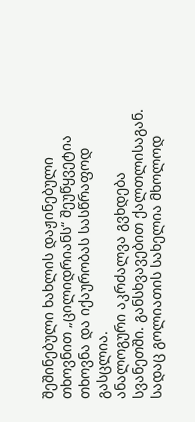შეშინებული ხახლის დაჟინებული თხოვნით „ცილიდრიანს“ შეუწყვეტია თხოვნა და იქაურობას სასწრაფოდ გასცლია.
ანალოგური აკრძალვა გვხდება სვანეთში. განსხვავებით ქალთლისაგან. სადაც გოლიათის სახელია მხოლოდ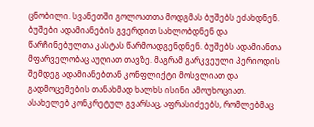ცნობილი. სვანეთში გოლოათთა მოდგმას ბუშებს ეძახდნენ. ბუშები ადამიანების გვერდით სახლობდნენ და წარჩინებულთა კასტას წარმოადგენდნენ. ბუშებს ადამიანთა მფარველობაც აუღიათ თავზე. მაგრამ გარკვეული პერიოდის შემდეგ ადამიანებთან კონფლიქტი მოსვლიათ და გადმოცემების თანახმად ხალხს ისინი ამოუხოციათ. ასახელებ კონკრეტულ გვარსაც, აფრასიძეებს, რომლებმაც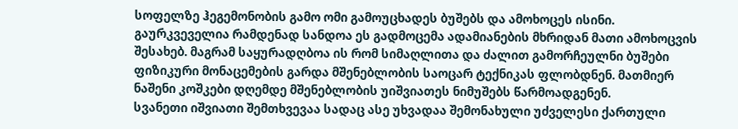სოფელზე ჰეგემონობის გამო ომი გამოუცხადეს ბუშებს და ამოხოცეს ისინი.
გაურკვეველია რამდენად სანდოა ეს გადმოცემა ადამიანების მხრიდან მათი ამოხოცვის შესახებ. მაგრამ საყურადღბოა ის რომ სიმაღლითა და ძალით გამორჩეულნი ბუშები ფიზიკური მონაცემების გარდა მშენებლობის საოცარ ტექნიკას ფლობდნენ. მათმიერ ნაშენი კოშკები დღემდე მშენებლობის უიშვიათეს ნიმუშებს წარმოადგენენ.
სვანეთი იშვიათი შემთხვევაა სადაც ასე უხვადაა შემონახული უძველესი ქართული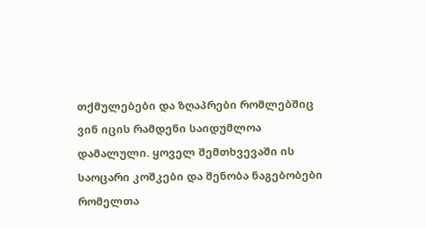თქმულებები და ზღაპრები რომლებშიც ვინ იცის რამდენი საიდუმლოა დამალული. ყოველ შემთხვევაში ის საოცარი კოშკები და შენობა ნაგებობები რომელთა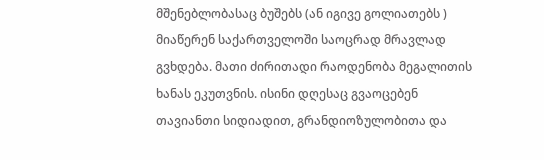მშენებლობასაც ბუშებს (ან იგივე გოლიათებს ) მიაწერენ საქართველოში საოცრად მრავლად გვხდება. მათი ძირითადი რაოდენობა მეგალითის ხანას ეკუთვნის. ისინი დღესაც გვაოცებენ თავიანთი სიდიადით, გრანდიოზულობითა და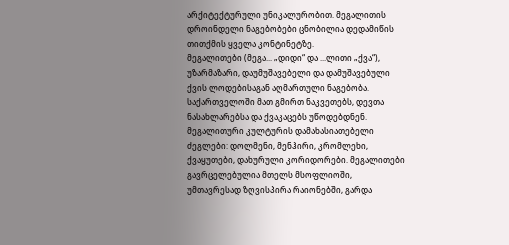არქიტექტურული უნიკალურობით. მეგალითის დროინდელი ნაგებობები ცნობილია დედამიწის თითქმის ყველა კონტინეტზე.
მეგალითები (მეგა... „დიდი“ და ...ლითი „ქვა“), უზარმაზარი, დაუმუშავებელი და დამუშავებული ქვის ლოდებისაგან აღმართული ნაგებობა. საქართველოში მათ გმირთ ნაკვეთებს, დევთა ნასახლარებსა და ქვაკაცებს უწოდებდნენ. მეგალითური კულტურის დამახასიათებელი ძეგლები: დოლმენი, მენჰირი, კრომლეხი, ქვაყუთები, დახურული კორიდორები. მეგალითები გავრცელებულია მთელს მსოფლიოში, უმთავრესად ზღვისპირა რაიონებში, გარდა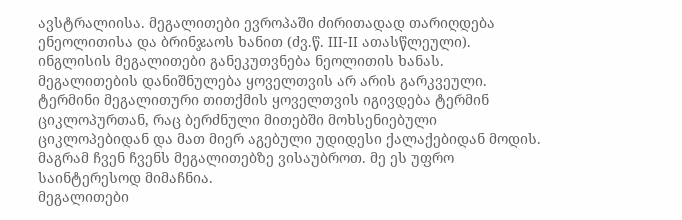ავსტრალიისა. მეგალითები ევროპაში ძირითადად თარიღდება ენეოლითისა და ბრინჯაოს ხანით (ძვ.წ. III-II ათასწლეული). ინგლისის მეგალითები განეკუთვნება ნეოლითის ხანას. მეგალითების დანიშნულება ყოველთვის არ არის გარკვეული. ტერმინი მეგალითური თითქმის ყოველთვის იგივდება ტერმინ ციკლოპურთან, რაც ბერძნული მითებში მოხსენიებული ციკლოპებიდან და მათ მიერ აგებული უდიდესი ქალაქებიდან მოდის.
მაგრამ ჩვენ ჩვენს მეგალითებზე ვისაუბროთ. მე ეს უფრო საინტერესოდ მიმაჩნია.
მეგალითები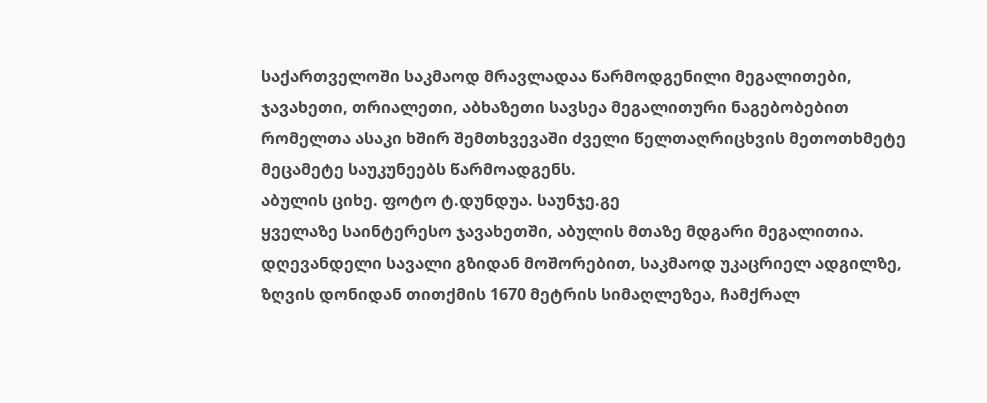საქართველოში საკმაოდ მრავლადაა წარმოდგენილი მეგალითები, ჯავახეთი, თრიალეთი, აბხაზეთი სავსეა მეგალითური ნაგებობებით რომელთა ასაკი ხშირ შემთხვევაში ძველი წელთაღრიცხვის მეთოთხმეტე მეცამეტე საუკუნეებს წარმოადგენს.
აბულის ციხე. ფოტო ტ.დუნდუა. საუნჯე.გე
ყველაზე საინტერესო ჯავახეთში, აბულის მთაზე მდგარი მეგალითია. დღევანდელი სავალი გზიდან მოშორებით, საკმაოდ უკაცრიელ ადგილზე, ზღვის დონიდან თითქმის 1670 მეტრის სიმაღლეზეა, ჩამქრალ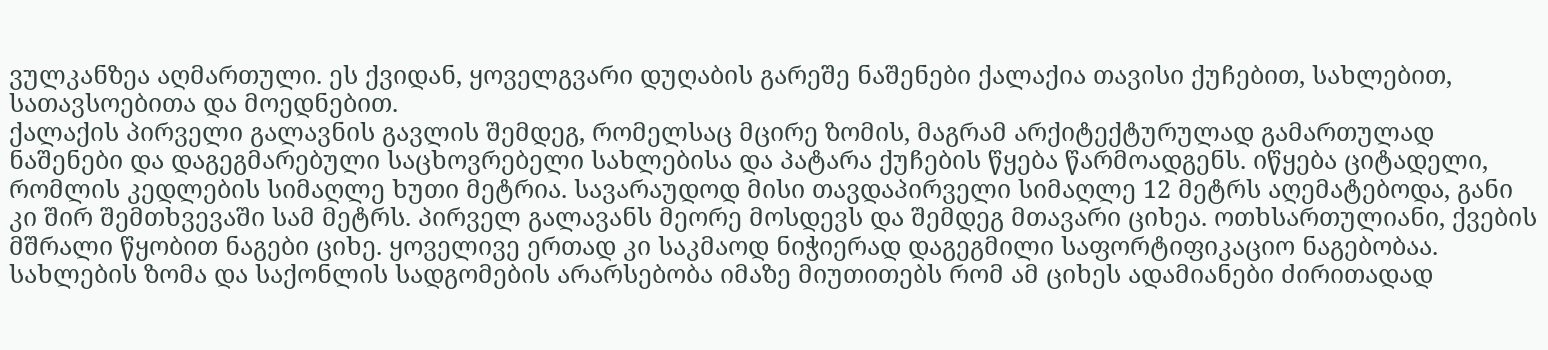ვულკანზეა აღმართული. ეს ქვიდან, ყოველგვარი დუღაბის გარეშე ნაშენები ქალაქია თავისი ქუჩებით, სახლებით, სათავსოებითა და მოედნებით.
ქალაქის პირველი გალავნის გავლის შემდეგ, რომელსაც მცირე ზომის, მაგრამ არქიტექტურულად გამართულად ნაშენები და დაგეგმარებული საცხოვრებელი სახლებისა და პატარა ქუჩების წყება წარმოადგენს. იწყება ციტადელი, რომლის კედლების სიმაღლე ხუთი მეტრია. სავარაუდოდ მისი თავდაპირველი სიმაღლე 12 მეტრს აღემატებოდა, განი კი შირ შემთხვევაში სამ მეტრს. პირველ გალავანს მეორე მოსდევს და შემდეგ მთავარი ციხეა. ოთხსართულიანი, ქვების მშრალი წყობით ნაგები ციხე. ყოველივე ერთად კი საკმაოდ ნიჭიერად დაგეგმილი საფორტიფიკაციო ნაგებობაა. სახლების ზომა და საქონლის სადგომების არარსებობა იმაზე მიუთითებს რომ ამ ციხეს ადამიანები ძირითადად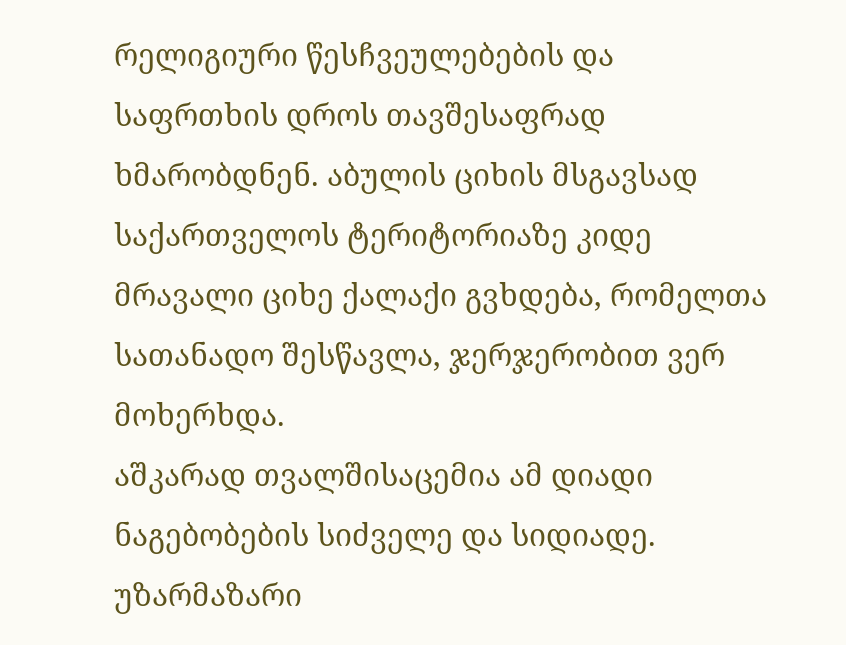რელიგიური წესჩვეულებების და საფრთხის დროს თავშესაფრად ხმარობდნენ. აბულის ციხის მსგავსად საქართველოს ტერიტორიაზე კიდე მრავალი ციხე ქალაქი გვხდება, რომელთა სათანადო შესწავლა, ჯერჯერობით ვერ მოხერხდა.
აშკარად თვალშისაცემია ამ დიადი ნაგებობების სიძველე და სიდიადე. უზარმაზარი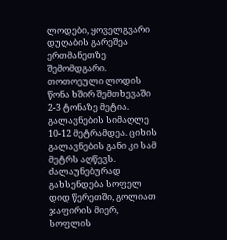ლოდები, ყოველგვარი დუღაბის გარეშეა ერთმანეთზე შემომდგარი. თოთოეული ლოდის წონა ხშირ შემთხევაში 2-3 ტონაზე მეტია. გალავნების სიმაღლე 10-12 მეტრამდეა. ციხის გალავნების განი კი სამ მეტრს აღწევს. ძალაუნებურად გახსენდება სოფელ დიდ წერეთში, გოლიათ ჯაფირის მიერ, სოფლის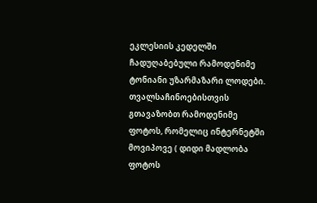ეკლესიის კედელში ჩადუღაბებული რამოდენიმე ტონიანი უზარმაზარი ლოდები.
თვალსაჩინოებისთვის გთავაზობთ რამოდენიმე ფოტოს, რომელიც ინტერნეტში მოვიპოვე ( დიდი მადლობა ფოტოს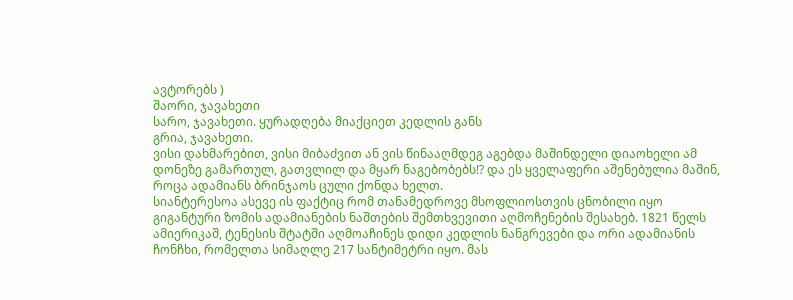ავტორებს )
შაორი, ჯავახეთი
სარო, ჯავახეთი. ყურადღება მიაქციეთ კედლის განს
გრია, ჯავახეთი.
ვისი დახმარებით, ვისი მიბაძვით ან ვის წინააღმდეგ აგებდა მაშინდელი დიაოხელი ამ დონეზე გამართულ, გათვლილ და მყარ ნაგებობებს!? და ეს ყველაფერი აშენებულია მაშინ, როცა ადამიანს ბრინჯაოს ცული ქონდა ხელთ.
სიანტერესოა ასევე ის ფაქტიც რომ თანამედროვე მსოფლიოსთვის ცნობილი იყო გიგანტური ზომის ადამიანების ნაშთების შემთხვევითი აღმოჩენების შესახებ. 1821 წელს ამიერიკაშ, ტენესის შტატში აღმოაჩინეს დიდი კედლის ნანგრევები და ორი ადამიანის ჩონჩხი, რომელთა სიმაღლე 217 სანტიმეტრი იყო. მას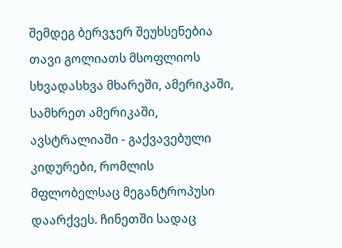შემდეგ ბერვჯერ შეუხსენებია თავი გოლიათს მსოფლიოს სხვადასხვა მხარეში, ამერიკაში, სამხრეთ ამერიკაში, ავსტრალიაში - გაქვავებული კიდურები, რომლის მფლობელსაც მეგანტროპუსი დაარქვეს. ჩინეთში სადაც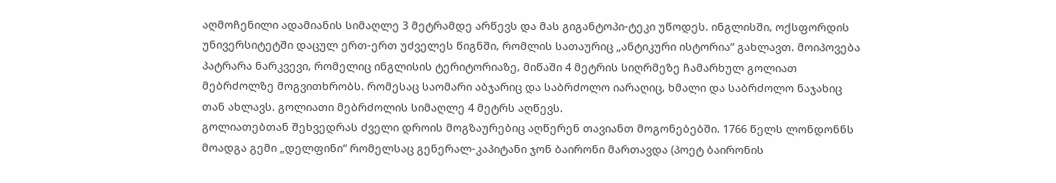აღმოჩენილი ადამიანის სიმაღლე 3 მეტრამდე არწევს და მას გიგანტოპი-ტეკი უწოდეს. ინგლისში, ოქსფორდის უნივერსიტეტში დაცულ ერთ-ერთ უძველეს წიგნში, რომლის სათაურიც „ანტიკური ისტორია“ გახლავთ. მოიპოვება პატრარა ნარკვევი, რომელიც ინგლისის ტერიტორიაზე, მიწაში 4 მეტრის სიღრმეზე ჩამარხულ გოლიათ მებრძოლზე მოგვითხრობს. რომესაც საომარი აბჯარიც და საბრძოლო იარაღიც, ხმალი და საბრძოლო ნაჯახიც თან ახლავს. გოლიათი მებრძოლის სიმაღლე 4 მეტრს აღწევს.
გოლიათებთან შეხვედრას ძველი დროის მოგზაურებიც აღწერენ თავიანთ მოგონებებში. 1766 წელს ლონდონნს მოადგა გემი „დელფინი“ რომელსაც გენერალ-კაპიტანი ჯონ ბაირონი მართავდა (პოეტ ბაირონის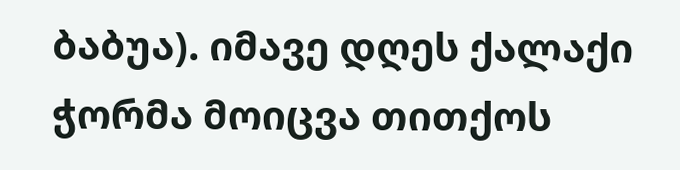ბაბუა). იმავე დღეს ქალაქი ჭორმა მოიცვა თითქოს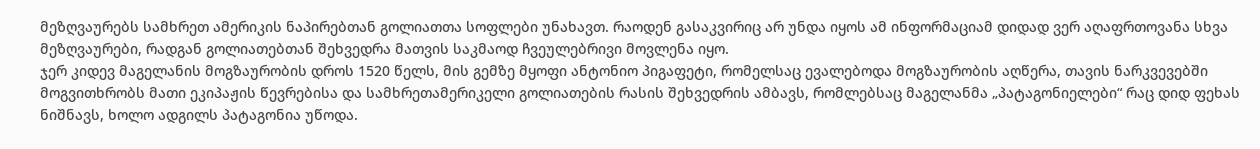მეზღვაურებს სამხრეთ ამერიკის ნაპირებთან გოლიათთა სოფლები უნახავთ. რაოდენ გასაკვირიც არ უნდა იყოს ამ ინფორმაციამ დიდად ვერ აღაფრთოვანა სხვა მეზღვაურები, რადგან გოლიათებთან შეხვედრა მათვის საკმაოდ ჩვეულებრივი მოვლენა იყო.
ჯერ კიდევ მაგელანის მოგზაურობის დროს 1520 წელს, მის გემზე მყოფი ანტონიო პიგაფეტი, რომელსაც ევალებოდა მოგზაურობის აღწერა, თავის ნარკვევებში მოგვითხრობს მათი ეკიპაჟის წევრებისა და სამხრეთამერიკელი გოლიათების რასის შეხვედრის ამბავს, რომლებსაც მაგელანმა „პატაგონიელები“ რაც დიდ ფეხას ნიშნავს, ხოლო ადგილს პატაგონია უწოდა.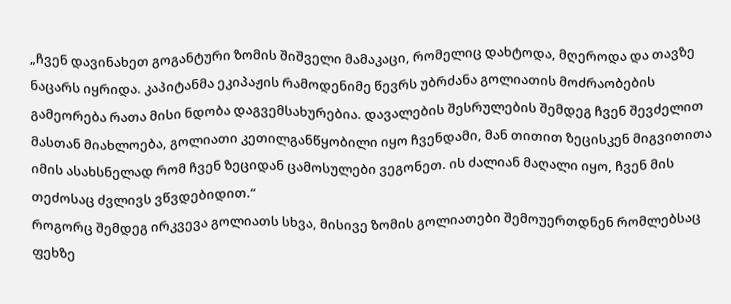„ჩვენ დავინახეთ გოგანტური ზომის შიშველი მამაკაცი, რომელიც დახტოდა, მღეროდა და თავზე ნაცარს იყრიდა. კაპიტანმა ეკიპაჟის რამოდენიმე წევრს უბრძანა გოლიათის მოძრაობების გამეორება რათა მისი ნდობა დაგვემსახურებია. დავალების შესრულების შემდეგ ჩვენ შევძელით მასთან მიახლოება, გოლიათი კეთილგანწყობილი იყო ჩვენდამი, მან თითით ზეცისკენ მიგვითითა იმის ასახსნელად რომ ჩვენ ზეციდან ცამოსულები ვეგონეთ. ის ძალიან მაღალი იყო, ჩვენ მის თეძოსაც ძვლივს ვწვდებიდით.“
როგორც შემდეგ ირკვევა გოლიათს სხვა, მისივე ზომის გოლიათები შემოუერთდნენ რომლებსაც ფეხზე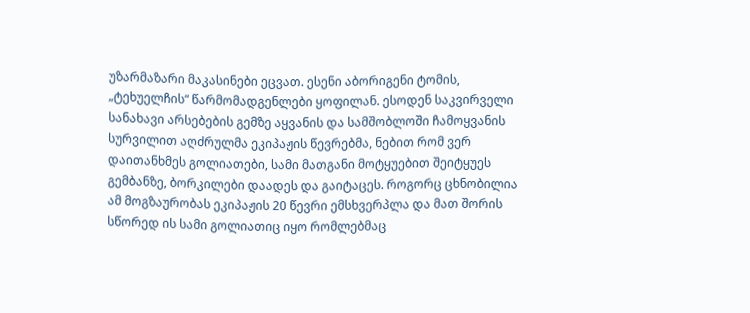უზარმაზარი მაკასინები ეცვათ. ესენი აბორიგენი ტომის, „ტეხუელჩის“ წარმომადგენლები ყოფილან. ესოდენ საკვირველი სანახავი არსებების გემზე აყვანის და სამშობლოში ჩამოყვანის სურვილით აღძრულმა ეკიპაჟის წევრებმა, ნებით რომ ვერ დაითანხმეს გოლიათები, სამი მათგანი მოტყუებით შეიტყუეს გემბანზე, ბორკილები დაადეს და გაიტაცეს. როგორც ცხნობილია ამ მოგზაურობას ეკიპაჟის 20 წევრი ემსხვერპლა და მათ შორის სწორედ ის სამი გოლიათიც იყო რომლებმაც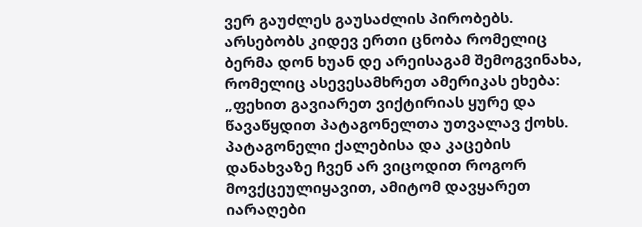ვერ გაუძლეს გაუსაძლის პირობებს.
არსებობს კიდევ ერთი ცნობა რომელიც ბერმა დონ ხუან დე არეისაგამ შემოგვინახა, რომელიც ასევესამხრეთ ამერიკას ეხება:
„ფეხით გავიარეთ ვიქტირიას ყურე და წავაწყდით პატაგონელთა უთვალავ ქოხს. პატაგონელი ქალებისა და კაცების დანახვაზე ჩვენ არ ვიცოდით როგორ მოვქცეულიყავით, ამიტომ დავყარეთ იარაღები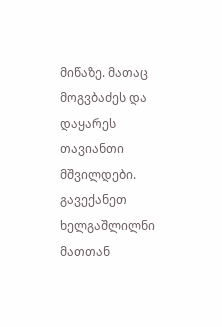მიწაზე. მათაც მოგვბაძეს და დაყარეს თავიანთი მშვილდები. გავექანეთ ხელგაშლილნი მათთან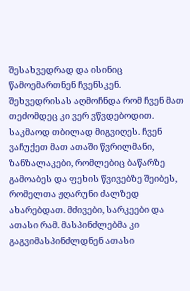შესახვედრად და ისინიც წამოემართნენ ჩვენსკენ. შეხვედრისას აღმოჩნდა რომ ჩვენ მათ თეძომდეც კი ვერ ვწვდებოდით. საკმაოდ თბილად მიგვიღეს. ჩვენ ვაჩუქეთ მათ ათაში წვრილმანი, ზანზალაკები, რომლებიც ბაწარზე გამოაბეს და ფეხის წვივებზე შეიბეს, რომელთა ჟღარუნი ძალზედ ახარებდათ. მძივები, სარკეები და ათასი რამ. მასპინძლებმა კი გაგვიმასპინძლდნენ ათასი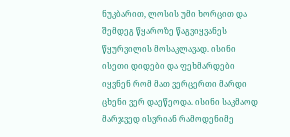ნუკბარით, ლოსის უმი ხორცით და შემდეგ წყაროზე წაგვიყვანეს წყურვილის მოსაკლავად. ისინი ისეთი დიდები და ფეხმარდები იყვნენ რომ მათ ვერცერთი მარდი ცხენი ვერ დაეწეოდა. ისინი საკმაოდ მარჯვედ ისვრიან რამოდენიმე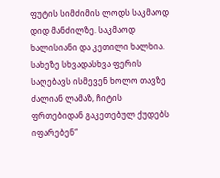ფუტის სიმძიმის ლოდს საკმაოდ დიდ მანძილზე. საკმაოდ ხალისიანი და კეთილი ხალხია. სახეზე სხვადასხვა ფერის საღებავს ისმევენ ხოლო თავზე ძალიან ლამაზ, ჩიტის ფრთებიდან გაკეთებულ ქუდებს იფარებენ“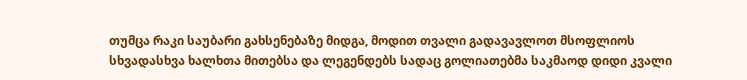თუმცა რაკი საუბარი გახსენებაზე მიდგა, მოდით თვალი გადავავლოთ მსოფლიოს სხვადასხვა ხალხთა მითებსა და ლეგენდებს სადაც გოლიათებმა საკმაოდ დიდი კვალი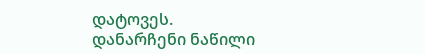დატოვეს.
დანარჩენი ნაწილი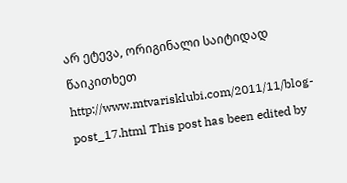არ ეტევა, ორიგინალი საიტიდად წაიკითხეთ
http://www.mtvarisklubi.com/2011/11/blog-post_17.html This post has been edited by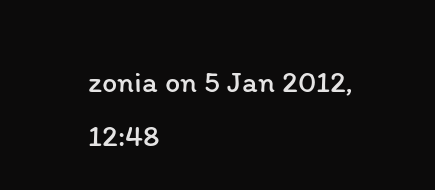zonia on 5 Jan 2012, 12:48